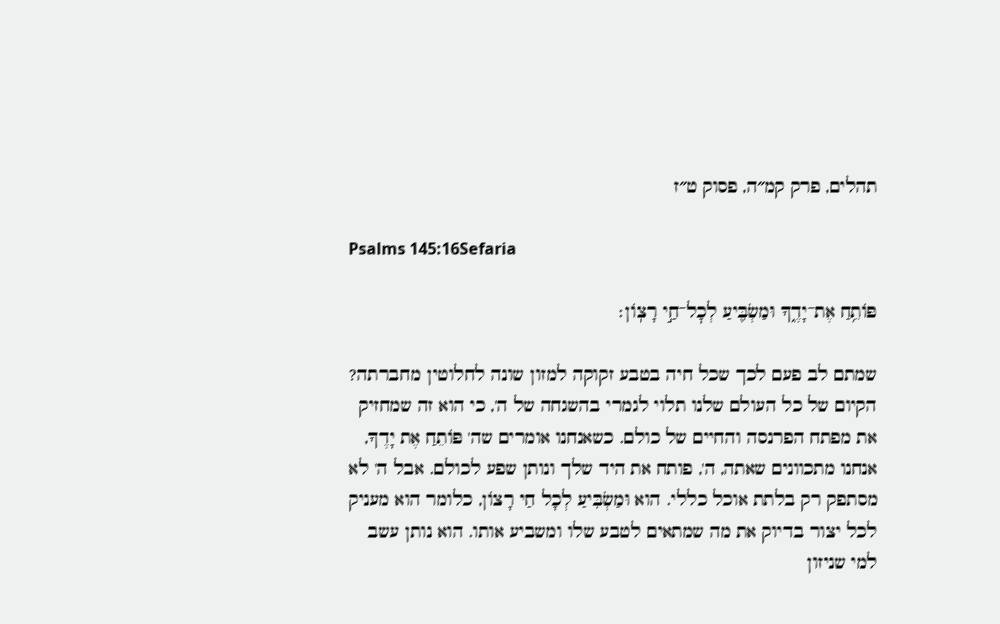תהלים, פרק קמ״ה, פסוק ט״ז

Psalms 145:16Sefaria

פּוֹתֵ֥חַ אֶת־יָדֶ֑ךָ וּמַשְׂבִּ֖יעַ לְכׇל־חַ֣י רָצֽוֹן׃

שמתם לב פעם לכך שכל חיה בטבע זקוקה למזון שונה לחלוטין מחברתה? הקיום של כל העולם שלנו תלוי לגמרי בהשגחה של ה', כי הוא זה שמחזיק את מפתח הפרנסה והחיים של כולם. כשאנחנו אומרים שה' פּוֹתֵחַ אֶת יָדֶךָ, אנחנו מתכוונים שאתה, ה', פותח את היד שלך ונותן שפע לכולם. אבל ה' לא מסתפק רק בלתת אוכל כללי. הוא וּמַשְׂבִּיעַ לְכָל חַי רָצוֹן, כלומר הוא מעניק לכל יצור בדיוק את מה שמתאים לטבע שלו ומשביע אותו. הוא נותן עשב למי שניזון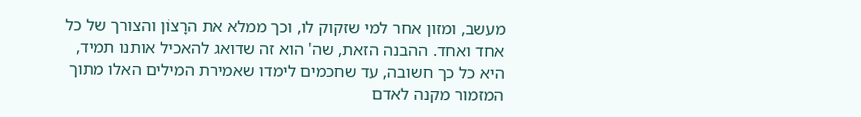מעשב, ומזון אחר למי שזקוק לו, וכך ממלא את הרָצוֹן והצורך של כל אחד ואחד. ההבנה הזאת, שה' הוא זה שדואג להאכיל אותנו תמיד, היא כל כך חשובה, עד שחכמים לימדו שאמירת המילים האלו מתוך המזמור מקנה לאדם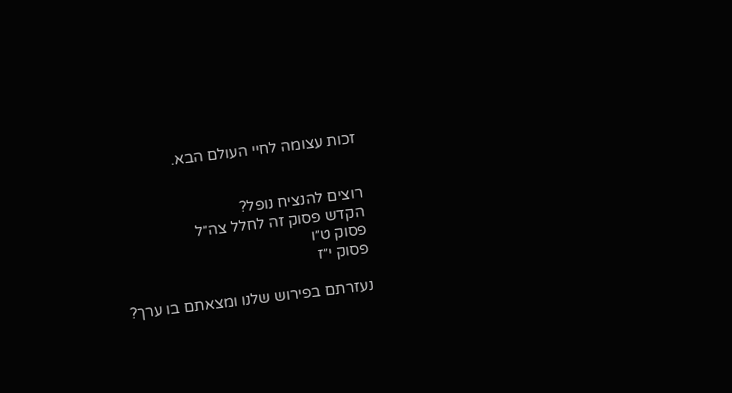זכות עצומה לחיי העולם הבא.


רוצים להנציח נופל?
הקדש פסוק זה לחלל צה״ל
פסוק ט״ו
פסוק י״ז

נעזרתם בפירוש שלנו ומצאתם בו ערך?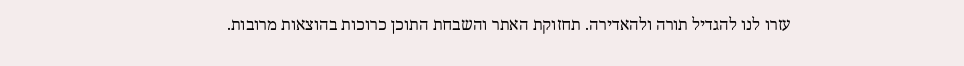עזרו לנו להגדיל תורה ולהאדירה. תחזוקת האתר והשבחת התוכן כרוכות בהוצאות מרובות.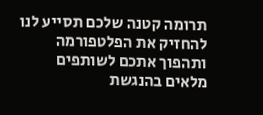תרומה קטנה שלכם תסייע לנו להחזיק את הפלטפורמה ותהפוך אתכם לשותפים מלאים בהנגשת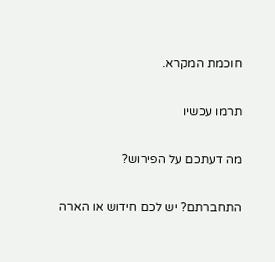חוכמת המקרא.

תרמו עכשיו

מה דעתכם על הפירוש?

התחברתם? יש לכם חידוש או הארה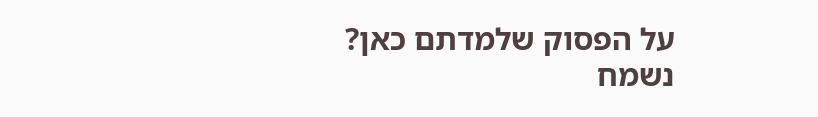על הפסוק שלמדתם כאן? נשמח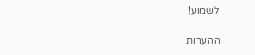לשמוע!

ההערות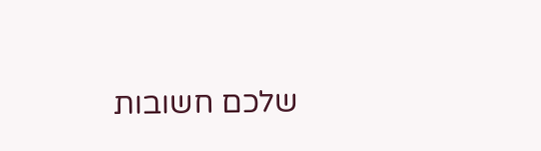שלכם חשובות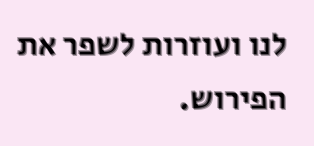לנו ועוזרות לשפר את הפירוש.